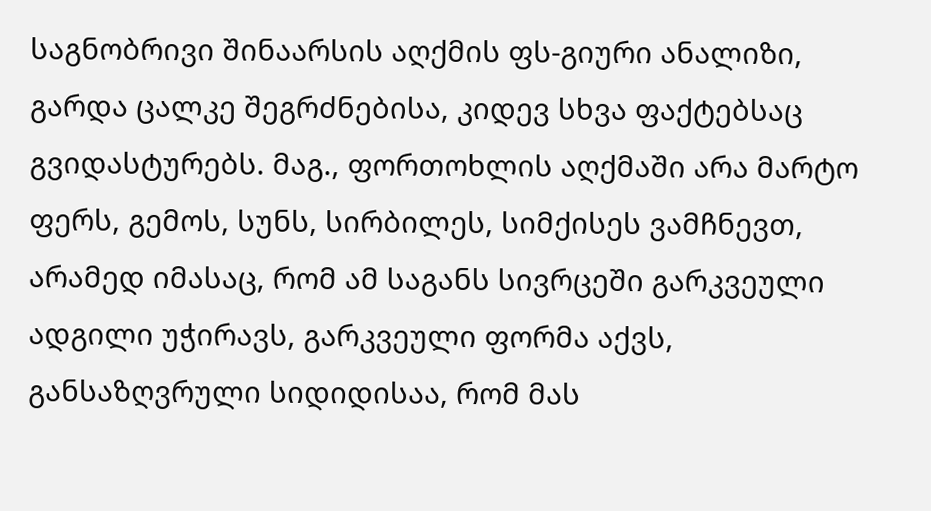საგნობრივი შინაარსის აღქმის ფს-გიური ანალიზი, გარდა ცალკე შეგრძნებისა, კიდევ სხვა ფაქტებსაც გვიდასტურებს. მაგ., ფორთოხლის აღქმაში არა მარტო ფერს, გემოს, სუნს, სირბილეს, სიმქისეს ვამჩნევთ, არამედ იმასაც, რომ ამ საგანს სივრცეში გარკვეული ადგილი უჭირავს, გარკვეული ფორმა აქვს, განსაზღვრული სიდიდისაა, რომ მას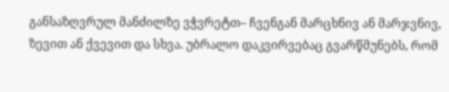განსაზღვრულ მანძილზე ვჭვრეტთ– ჩვენგან მარცხნივ ან მარჯვნივ, ზევით ან ქვევით და სხვა. უბრალო დაკვირვებაც გვარწმუნებს, რომ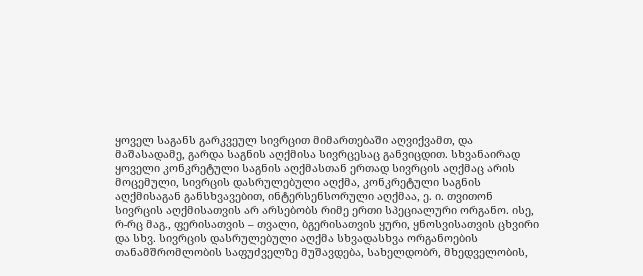ყოველ საგანს გარკვეულ სივრცით მიმართებაში აღვიქვამთ, და მაშასადამე, გარდა საგნის აღქმისა სივრცესაც განვიცდით. სხვანაირად ყოველი კონკრეტული საგნის აღქმასთან ერთად სივრცის აღქმაც არის მოცემული, სივრცის დასრულებული აღქმა, კონკრეტული საგნის აღქმისაგან განსხვავებით, ინტერსენსორული აღქმაა, ე. ი. თვითონ სივრცის აღქმისათვის არ არსებობს რიმე ერთი სპეციალური ორგანო. ისე, რ-რც მაგ., ფერისათვის – თვალი, ბგერისათვის ყური, ყნოსვისათვის ცხვირი და სხვ. სივრცის დასრულებული აღქმა სხვადასხვა ორგანოების თანამშრომლობის საფუძველზე მუშავდება, სახელდობრ, მხედველობის,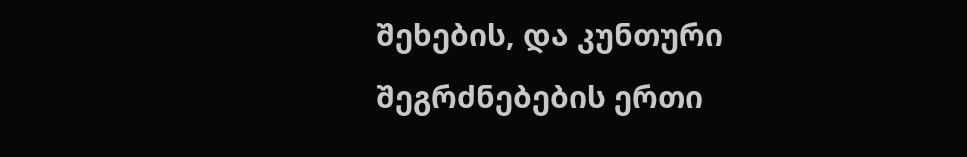შეხების, და კუნთური შეგრძნებების ერთი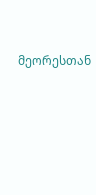მეორესთან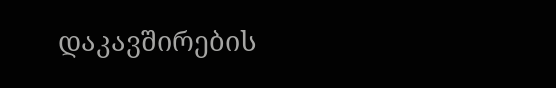დაკავშირების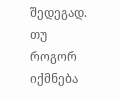შედეგად.
თუ როგორ იქმნება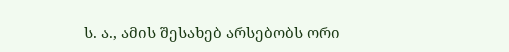ს. ა., ამის შესახებ არსებობს ორი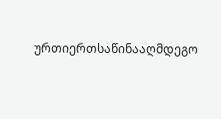ურთიერთსაწინააღმდეგო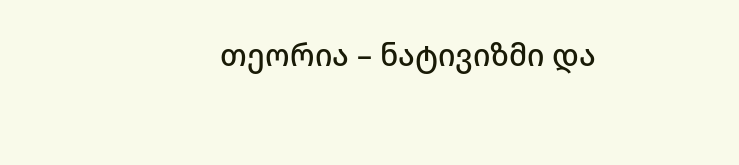თეორია – ნატივიზმი და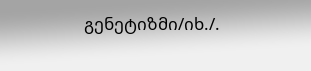გენეტიზმი/იხ./.